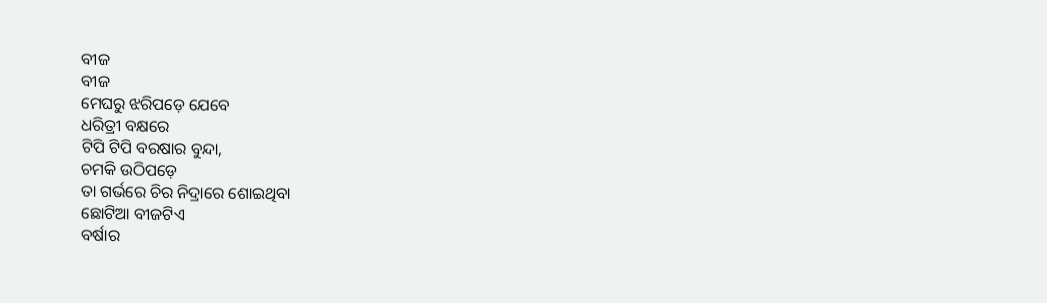ବୀଜ
ବୀଜ
ମେଘରୁ ଝରିପଡ଼େ ଯେବେ
ଧରିତ୍ରୀ ବକ୍ଷରେ
ଟିପି ଟିପି ବରଷାର ବୁନ୍ଦା,
ଚମକି ଉଠିପଡ଼େ
ତା ଗର୍ଭରେ ଚିର ନିଦ୍ରାରେ ଶୋଇଥିବା
ଛୋଟିଆ ବୀଜଟିଏ
ବର୍ଷାର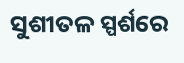ସୁଶୀତଳ ସ୍ପର୍ଶରେ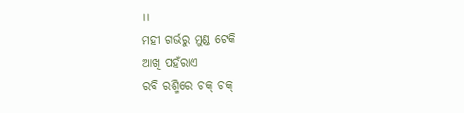।।
ମହୀ ଗର୍ଭରୁ ମୁଣ୍ଡ ଟେକି
ଆଖି ପହଁରାଏ
ରବି ରଶ୍ମିରେ ଚକ୍ ଚକ୍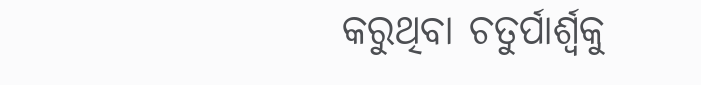କରୁଥିବା ଚତୁର୍ପାର୍ଶ୍ବକୁ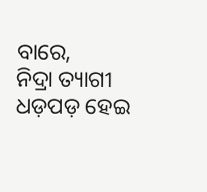ବାରେ,
ନିଦ୍ରା ତ୍ୟାଗୀ
ଧଡ଼ପଡ଼ ହେଇ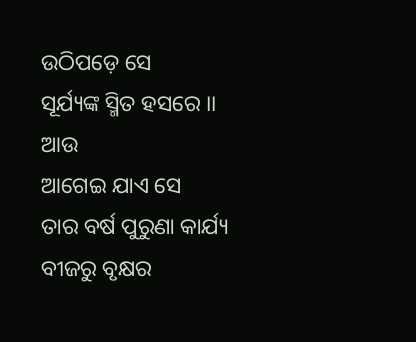ଉଠିପଡ଼େ ସେ
ସୂର୍ଯ୍ୟଙ୍କ ସ୍ମିତ ହସରେ ।।
ଆଉ
ଆଗେଇ ଯାଏ ସେ
ତାର ବର୍ଷ ପୁରୁଣା କାର୍ଯ୍ୟ
ବୀଜରୁ ବୃକ୍ଷର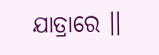ଯାତ୍ରାରେ ।।